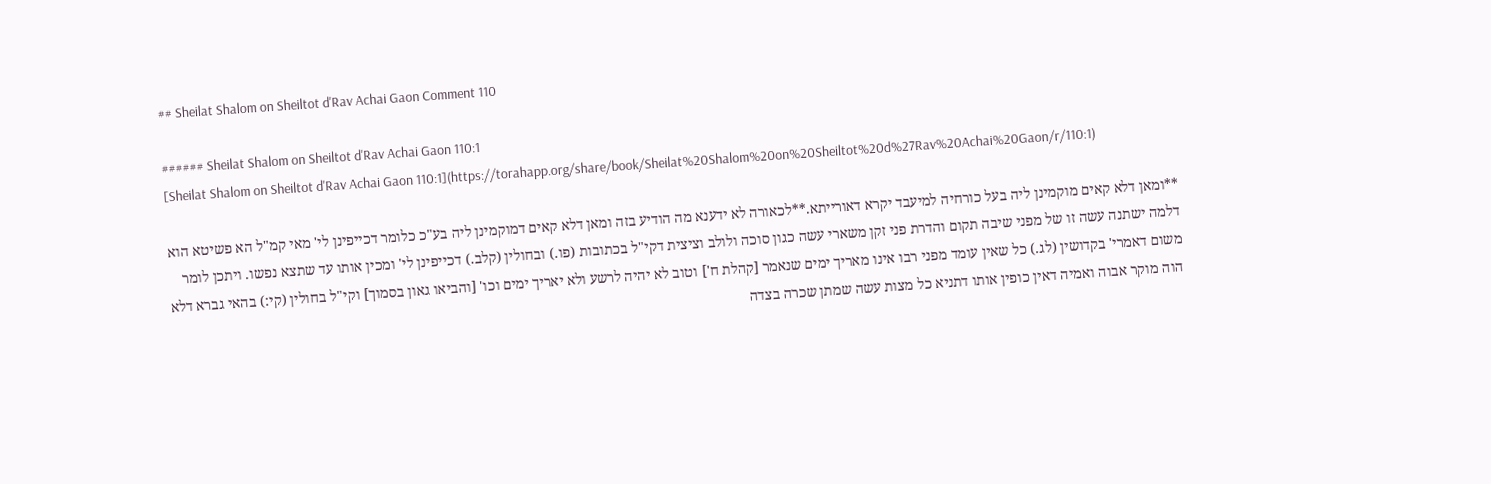## Sheilat Shalom on Sheiltot d'Rav Achai Gaon Comment 110

###### Sheilat Shalom on Sheiltot d'Rav Achai Gaon 110:1
[Sheilat Shalom on Sheiltot d'Rav Achai Gaon 110:1](https://torahapp.org/share/book/Sheilat%20Shalom%20on%20Sheiltot%20d%27Rav%20Achai%20Gaon/r/110:1)

**ומאן דלא קאים מוקמינן ליה בעל כורחיה למיעבד יקרא דאורייתא.**לכאורה לא ידענא מה הודיע בזה ומאן דלא קאים דמוקמינן ליה בע"כ כלומר דכייפינן לי' מאי קמ"ל הא פשיטא הוא דלמה ישתנה עשה זו של מפני שיבה תקום והדרת פני זקן משארי עשה כגון סוכה ולולב וציצית דקי"ל בכתובות (פו.) ובחולין (קלב.) דכייפינן לי' ומכין אותו עד שתצא נפשו. ויתכן לומר משום דאמרי' בקדושין (לג.) כל שאין עומד מפני רבו אינו מאריך ימים שנאמר [קהלת ח'] וטוב לא יהיה לרשע ולא יאריך ימים וכו' [והביאו גאון בסמוך] וקי"ל בחולין (קי:) בהאי גברא דלא הוה מוקר אבוה ואמיה דאין כופין אותו דתניא כל מצות עשה שמתן שכרה בצדה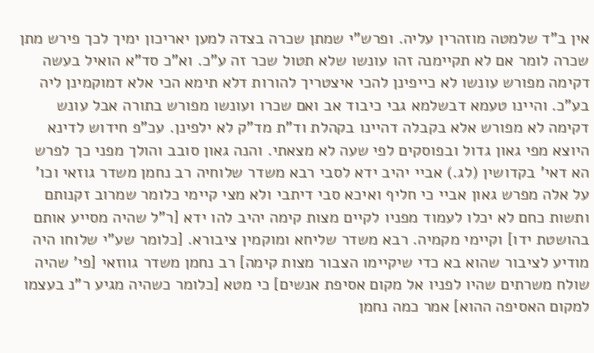אין ב"ד שלמטה מוזהרין עליה. ופרש"י שמתן שכרה בצדה למען יאריכון ימיך לכך פירש מתן שכרה לומר אם לא תקיימנה זהו עונשו שלא תטול שכר זה ע"כ. וא"כ סד"א הואיל בעשה דקימה מפורש עונשו לא כייפינן להכי איצטריך להורות דלא תימא הכי אלא דמוקמינן ליה בע"כ. והיינו טעמא דבשלמא גבי כיבוד אב ואם שכרו ועונשו מפורש בתורה אבל עונש דקימה לא מפורש אלא בקבלה דהיינו בקהלת וד"ת מד"ק לא ילפינן. עכ"פ חידוש לדינא היוצא מפי גאון גדול ובפוסקים לפי שעה לא מצאתי. והנה גאון סובב והולך מפני כך לפרש הא דאי' בקדושין (לג.) אביי יהיב ידא לסבי רבא משדר שלוחיה רב נחמן משדר גוזאי וכו' על אלה מפרש גאון אביי כי חליף ואיכא סבי דיתבי ולא מצי קיימי כלומר שמרוב זקנותם ותשות כחם לא יכלו לעמוד מפניו לקיים מצות קימה יהיב להו ידא [ר"ל שהיה מסייע אותם בהושטת ידו] וקיימי מקמיה. רבא משדר שליחא ומוקמין ציבורא. [כלומר שע"י שלוחו היה מודיע לציבור שהוא בא כדי שיקיימו הצבור מצות קימה] רב נחמן משדר גווזאי [פי' שהיה שולח משרתים שהיו לפניו אל מקום אסיפת אנשים] כי מטא [כלומר כשהיה מגיע ר"נ בעצמו למקום האסיפה ההוא] אמר כמה נחמן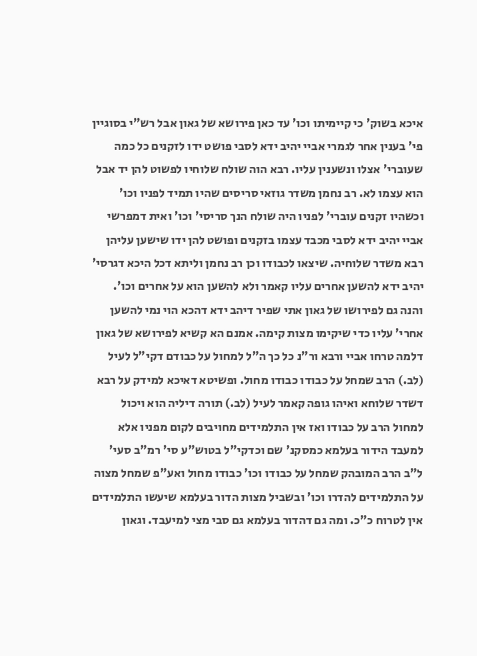איכא בשוק' כי קיימיתו וכו' עד כאן פירושא של גאון אבל רש"י בסוגיין פי' בענין אחר לגמרי אביי יהיב ידא לסבי פושט ידו לזקנים כל כמה שעוברי' אצלו ונשענין עליו. רבא הוה שולח שלוחיו לפשוט להן יד אבל הוא עצמו לא. רב נחמן משדר גוזאי סריסים שהיו תמיד לפניו וכו' וכשהיו זקנים עוברי' לפניו היה שולח הנך סריסי' וכו' ואית דמפרשי אביי יהיב ידא לסבי מכבד עצמו בזקנים ופושט להן ידו שישען עליהן רבא משדר שלוחיה. שיצאו לכבודו וכן רב נחמן וליתא דכל היכא דגרסי' יהיב ידא להשען אחרים עליו קאמר ולא להשען הוא על אחרים וכו'. והנה גם לפירושו של גאון אתי שפיר דיהב ידא דהכא הוי נמי להשען אחרי' עליו כדי שיקימו מצות קימה. אמנם הא קשיא לפירושא של גאון דלמה טרחו אביי ורבא ור"נ כל כך ה"ל למחול על כבודם דקי"ל לעיל (לב.) הרב שמחל על כבודו כבודו מחול. ופשיטא דאיכא למידק על רבא דשדר שלוחא ואיהו גופה קאמר לעיל (לב.) תורה דיליה הוא ויכול למחול הרב על כבודו ואז אין התלמידים מחויבים לקום מפניו אלא למעבד הידור בעלמא כמסקנ' שם וכדקי"ל בטוש"ע סי' רמ"ב סעי' ל"ב הרב המובהק שמחל על כבודו וכו' כבודו מחול ואע"פ שמחל מצוה על התלמידים להדרו וכו' ובשביל מצות הדור בעלמא שיעשו התלמידים אין לטרוח כ"כ. ומה גם דהדור בעלמא גם סבי מצי למיעבד. וגאון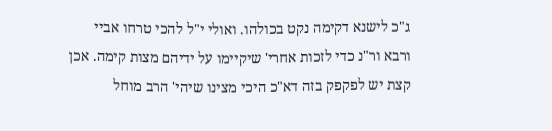ג"כ לישנא דקימה נקט בכולהו. ואולי י"ל להכי טרחו אביי ורבא ור"נ כדי לזכות אחרי' שיקיימו על ידיהם מצות קימה. אכן קצת יש לפקפק בזה דא"כ היכי מצינו שיהי' הרב מוחל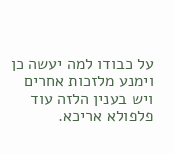על כבודו למה יעשה כן וימנע מלזכות אחרים ויש בענין הלזה עוד פלפולא אריכא.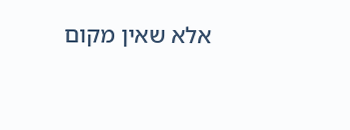אלא שאין מקום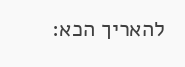להאריך הכא: